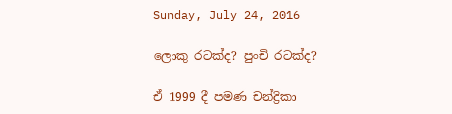Sunday, July 24, 2016

ලොකු රටක්ද? පුංචි රටක්ද?

ඒ 1999 දී පමණ චන්ද්‍රිකා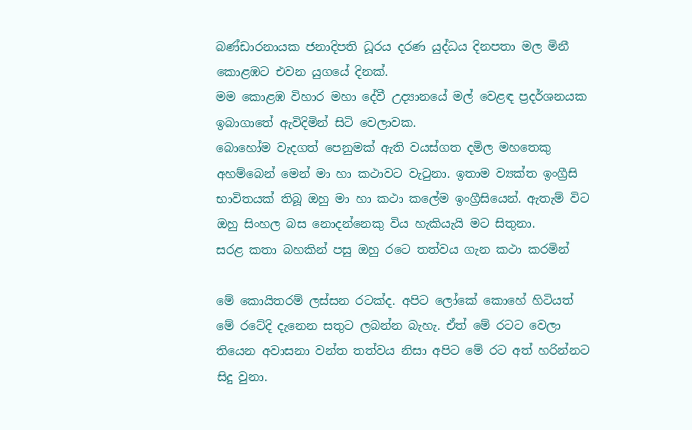බණ්ඩාරනායක ජනාදිපති ධූරය දරණ යුද්ධය දිනපතා මල මිනී කොළඹට එවන යුගයේ දිනක්.
මම කොළඹ විහාර මහා දේවී උද්‍යානයේ මල් වෙළඳ ප්‍රදර්ශනයක ඉබාගාතේ ඇවිදිමින් සිටි වෙලාවක.
බොහෝම වැදගත් පෙනුමක් ඇති වයස්ගත දමිල මහතෙකු අහම්බෙන් මෙන් මා හා කථාවට වැටුනා. ඉතාම ව්‍යක්ත ඉංග්‍රීසි භාවිතයක් තිබූ ඔහු මා හා කථා කලේම ඉංග්‍රීසියෙන්. ඇතැම් විට ඔහු සිංහල බස නොදන්නෙකු විය හැකියැයි මට සිතුනා.
සරළ කතා බහකින් පසු ඔහු රටෙ තත්වය ගැන කථා කරමින්

මේ කොයිතරම් ලස්සන රටක්ද. අපිට ලෝකේ කොහේ හිටියත් මේ රටේදි දැනෙන සතුට ලබන්න බැහැ. ඒත් මේ රටට වෙලා තියෙන අවාසනා වන්ත තත්වය නිසා අපිට මේ රට අත් හරින්නට සිදු වුනා.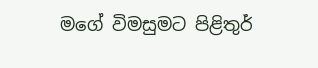මගේ විමසුමට පිළිතුර්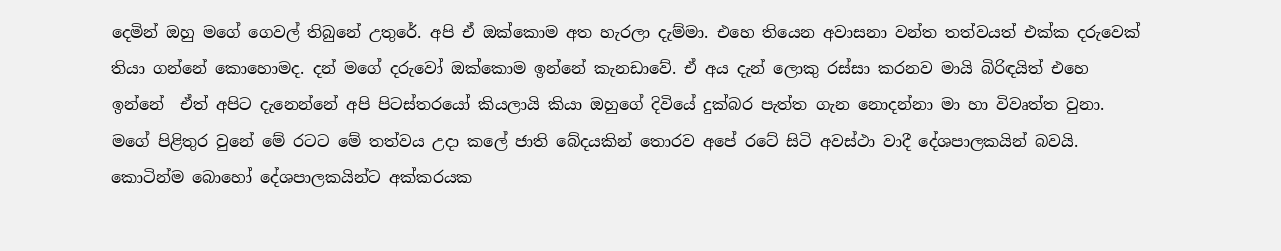දෙමින් ඔහු මගේ ගෙවල් තිබුනේ උතුරේ. අපි ඒ ඔක්කොම අත හැරලා දැම්මා. එහෙ තියෙන අවාසනා වන්ත තත්වයත් එක්ක දරුවෙක් තියා ගන්නේ කොහොමද. දන් මගේ දරුවෝ ඔක්කොම ඉන්නේ කැනඩාවේ. ඒ අය දැන් ලොකු රස්සා කරනව මායි බිරිඳයිත් එහෙ ඉන්නේ  ඒත් අපිට දැනෙන්නේ අපි පිටස්තරයෝ කියලායි කියා ඔහුගේ දිවියේ දුක්බර පැත්ත ගැන නොදන්නා මා හා විවෘත්ත වුනා.
මගේ පිළිතුර වුනේ මේ රටට මේ තත්වය උදා කලේ ජාති බේදයකින් තොරව අපේ රටේ සිටි අවස්ථා වාදී දේශපාලකයින් බවයි. කොටින්ම බොහෝ දේශපාලකයින්ට අක්කරයක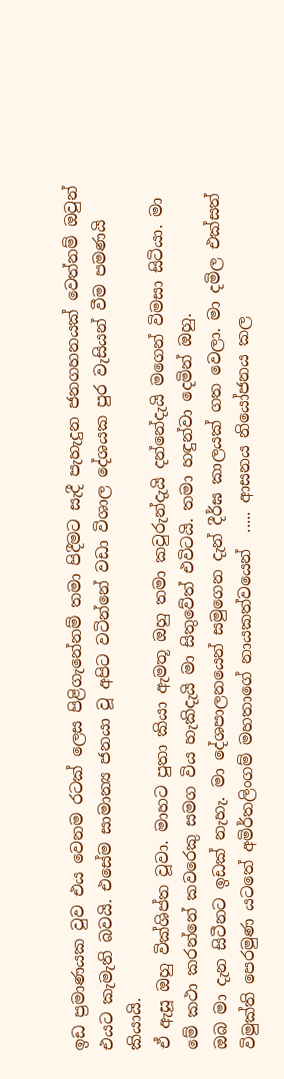ඉඩ ප්‍රමාණයක වුව එය වෙනම රටක් ලෙස පිළිගැනේනම් තමා පිදීමට සැදී පැහැදුන ජනගහනයක් වෙත්නම් ඔවුන් එයට කැමැති බවයි. එසේම සාමාන්‍ය ජනයා වූ අපිට වටින්නේ වඩා විශාල දේශයක පුර වැසියන් වීම පමණයි කියායි.
ඒ ඇසූ ඔහු වික්ශිප්ත වූවා. මාහට පුතා කියා ඇමතූ ඔහු තමා කවුරුන්දැයි දන්නේදැයි මගෙන් විමසා සිටියා. මා මේ කථා කරන්නේ කවරෙකු සමග විය හැකිදැයි මා සිතුවේත් එවිටයි. තමා හඳුන්වා දෙමින් ඔහු.
ඔබ මා දැන සිටීනට ඉඩක් නැහැ. මා දේශපාලනයෙන් සමුගෙන දැන් දීර්ඝ කාලයක් ගත වෙලා. මා දමිල එක්සත් විමුක්ති පෙරමුණ යටතේ අමිර්තලිංගම් මහතාගේ නායකත්වයෙන්  ..... ආසනය නියෝජනය කල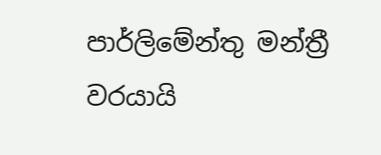පාර්ලිමේන්තු මන්ත්‍රී වරයායි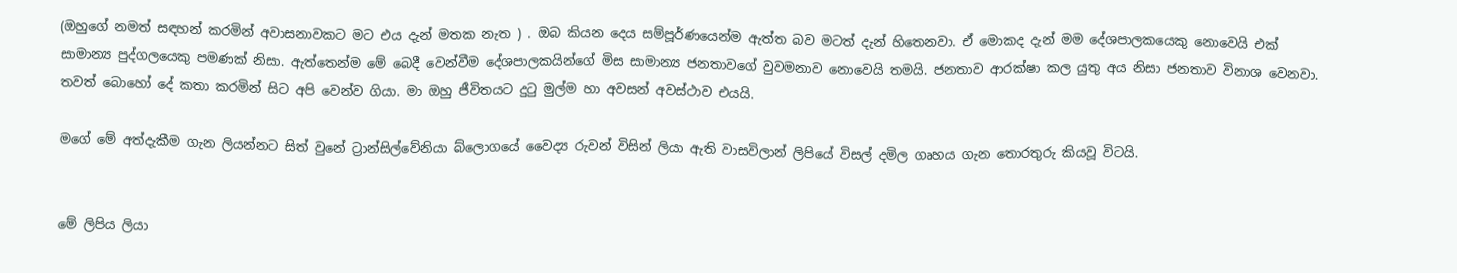(ඔහුගේ නමත් සඳහන් කරමින් අවාසනාවකට මට එය දැන් මතක නැත ) . ඔබ කියන දෙය සම්පූර්ණයෙන්ම ඇත්ත බව මටත් දැන් හිතෙනවා. ඒ මොකද දැන් මම දේශපාලකයෙකු නොවෙයි එක් සාමාන්‍ය පුද්ගලයෙකු පමණක් නිසා. ඇත්තෙන්ම මේ බෙදී වෙන්වීම දේශපාලකයින්ගේ මිස සාමාන්‍ය ජනතාවගේ වුවමනාව නොවෙයි තමයි. ජනතාව ආරක්ෂා කල යුතු අය නිසා ජනතාව විනාශ වෙනවා.
තවත් බොහෝ දේ කතා කරමින් සිට අපි වෙන්ව ගියා. මා ඔහු ජීවිතයට දුටු මුල්ම හා අවසන් අවස්ථාව එයයි.

මගේ මේ අත්දැකීම ගැන ලියන්නට සිත් වුනේ ට්‍රාන්සිල්වේනියා බ්ලොගයේ වෛද්‍ය රුවන් විසින් ලියා ඇති වාසවිලාන් ලිපියේ විසල් දමිල ගෘහය ගැන තොරතුරු කියවූ විටයි.


මේ ලිපිය ලියා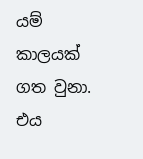යම් කාලයක් ගත වුනා. එය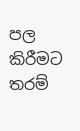පල කිරීමට තරම්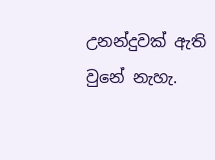උනන්දුවක් ඇති වුනේ නැහැ.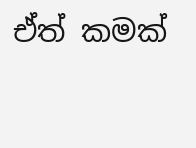ඒත් කමක්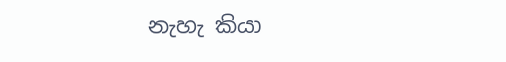නැහැ කියා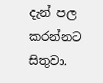දැන් පල කරන්නට සිතුවා.